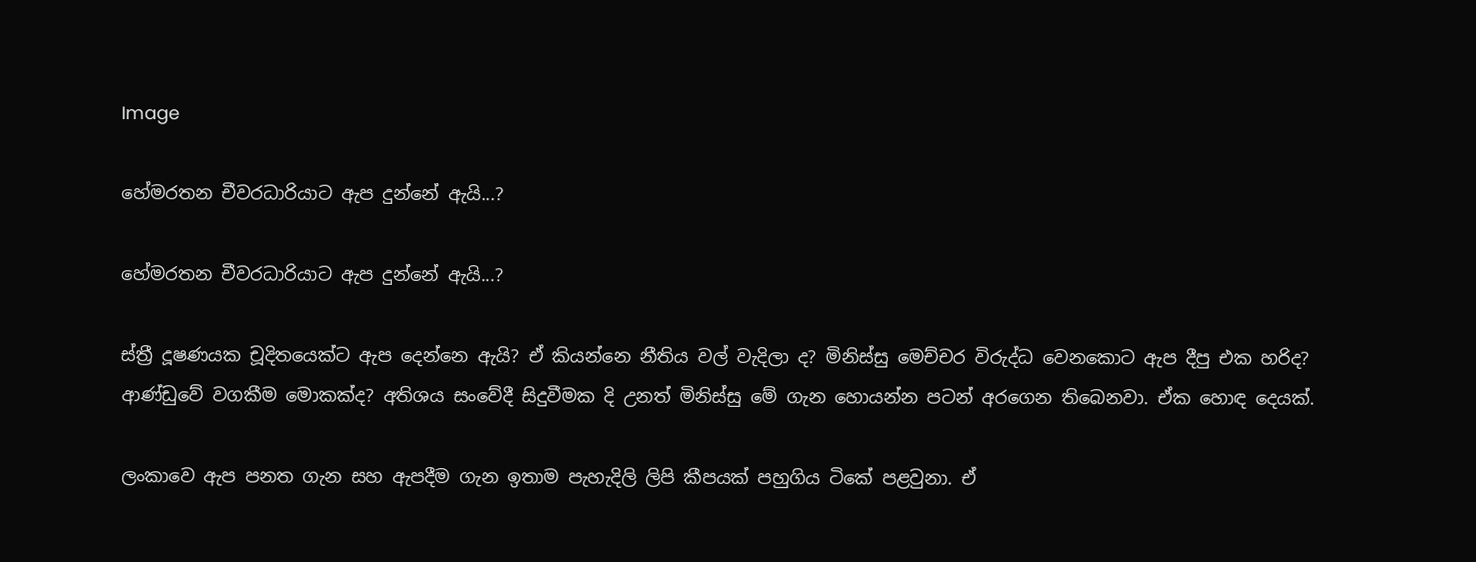Image

හේමරතන චීවරධාරියාට ඇප දුන්නේ ඇයි...?

හේමරතන චීවරධාරියාට ඇප දුන්නේ ඇයි...?

ස්ත්‍රී දූෂණයක චූදිතයෙක්ට ඇප දෙන්නෙ ඇයි? ඒ කියන්නෙ නීතිය වල් වැදිලා ද? මිනිස්සු මෙච්චර විරුද්ධ වෙනකොට ඇප දීපු එක හරිද? ආණ්ඩුවේ වගකීම මොකක්ද? අතිශය සංවේදී සිදුවීමක දි උනත් මිනිස්සු මේ ගැන හොයන්න පටන් අරගෙන තිබෙනවා. ඒක හොඳ දෙයක්.

ලංකාවෙ ඇප පනත ගැන සහ ඇපදීම ගැන ඉතාම පැහැදිලි ලිපි කීපයක් පහුගිය ටිකේ පළවුනා. ඒ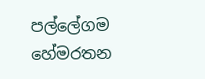පල්ලේගම හේමරතන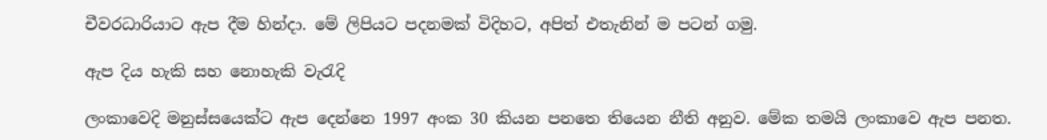චීවරධාරියාට ඇප දීම හින්දා. මේ ලිපියට පදනමක් විදිහට, අපිත් එතැනින් ම පටන් ගමු.

ඇප දිය හැකි සහ නොහැකි වැරැදි

ලංකාවෙදි මනුස්සයෙක්ට ඇප දෙන්නෙ 1997 අංක 30 කියන පනතෙ තියෙන නීති අනුව. මේක තමයි ලංකාවෙ ඇප පනත.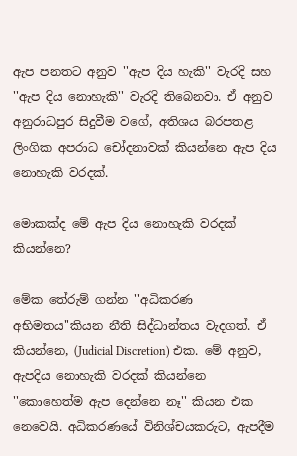ඇප පනතට අනුව ''ඇප දිය හැකි'' වැරදි සහ ''ඇප දිය නොහැකි'' වැරදි තිබෙනවා. ඒ අනුව අනුරාධපුර සිදුවීම වගේ, අතිශය බරපතළ ලිංගික අපරාධ චෝදනාවක් කියන්නෙ ඇප දිය නොහැකි වරදක්.

මොකක්ද මේ ඇප දිය නොහැකි වරදක් කියන්නෙ?

මේක තේරුම් ගන්න ''අධිකරණ අභිමතය''කියන නීති සිද්ධාන්තය වැදගත්. ඒ කියන්නෙ, (Judicial Discretion) එක. මේ අනුව, ඇපදිය නොහැකි වරදක් කියන්නෙ ''කොහෙත්ම ඇප දෙන්නෙ නෑ'' කියන එක නෙවෙයි. අධිකරණයේ විනිශ්චයකරුට, ඇපදීම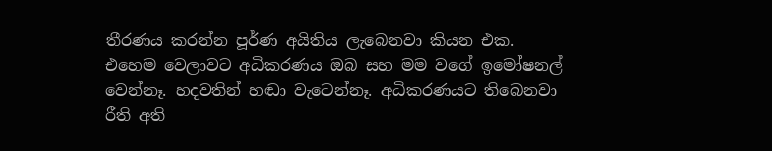තීරණය කරන්න පූර්ණ අයිතිය ලැබෙනවා කියන එක. එහෙම වෙලාවට අධිකරණය ඔබ සහ මම වගේ ඉමෝෂනල් වෙන්නෑ. හදවතින් හඬා වැටෙන්නෑ. අධිකරණයට තිබෙනවා රීති අති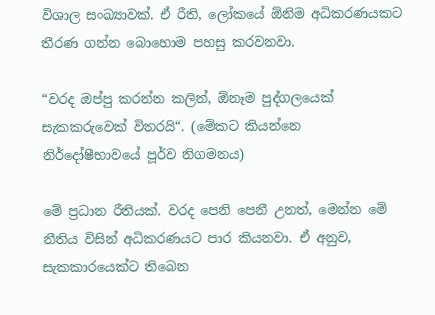විශාල සංඛ්‍යාවක්. ඒ රීති, ලෝකයේ ඕනිම අධිකරණයකට තීරණ ගන්න බොහොම පහසු කරවනවා.

“වරද ඔප්පු කරන්න කලින්, ඕනෑම පුද්ගලයෙක් සැකකරුවෙක් විතරයි“. (මේකට කියන්නෙ නිර්දෝෂීභාවයේ පූර්ව නිගමනය)

මේ ප්‍රධාන රීතියක්. වරද පෙනි පෙනී උනත්, මෙන්න මේ නීතිය විසින් අධිකරණයට පාර කියනවා. ඒ අනුව, සැකකාරයෙක්ට තිබෙන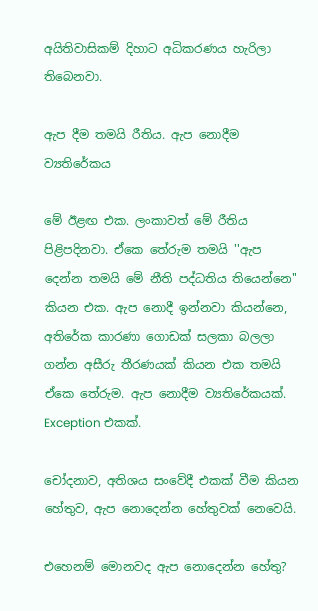අයිතිවාසිකම් දිහාට අධිකරණය හැරිලා තිබෙනවා.

ඇප දීම තමයි රීතිය. ඇප නොදීම ව්‍යතිරේකය

මේ ඊළඟ එක. ලංකාවත් මේ රීතිය පිළිපදිනවා. ඒකෙ තේරුම තමයි ''ඇප දෙන්න තමයි මේ නීති පද්ධතිය තියෙන්නෙ'' කියන එක. ඇප නොදී ඉන්නවා කියන්නෙ, අතිරේක කාරණා ගොඩක් සලකා බලලා ගන්න අසීරු තීරණයක් කියන එක තමයි ඒකෙ තේරුම. ඇප නොදීම ව්‍යතිරේකයක්. Exception එකක්.

චෝදනාව, අතිශය සංවේදී එකක් වීම කියන හේතුව, ඇප නොදෙන්න හේතුවක් නෙවෙයි.

එහෙනම් මොනවද ඇප නොදෙන්න හේතු?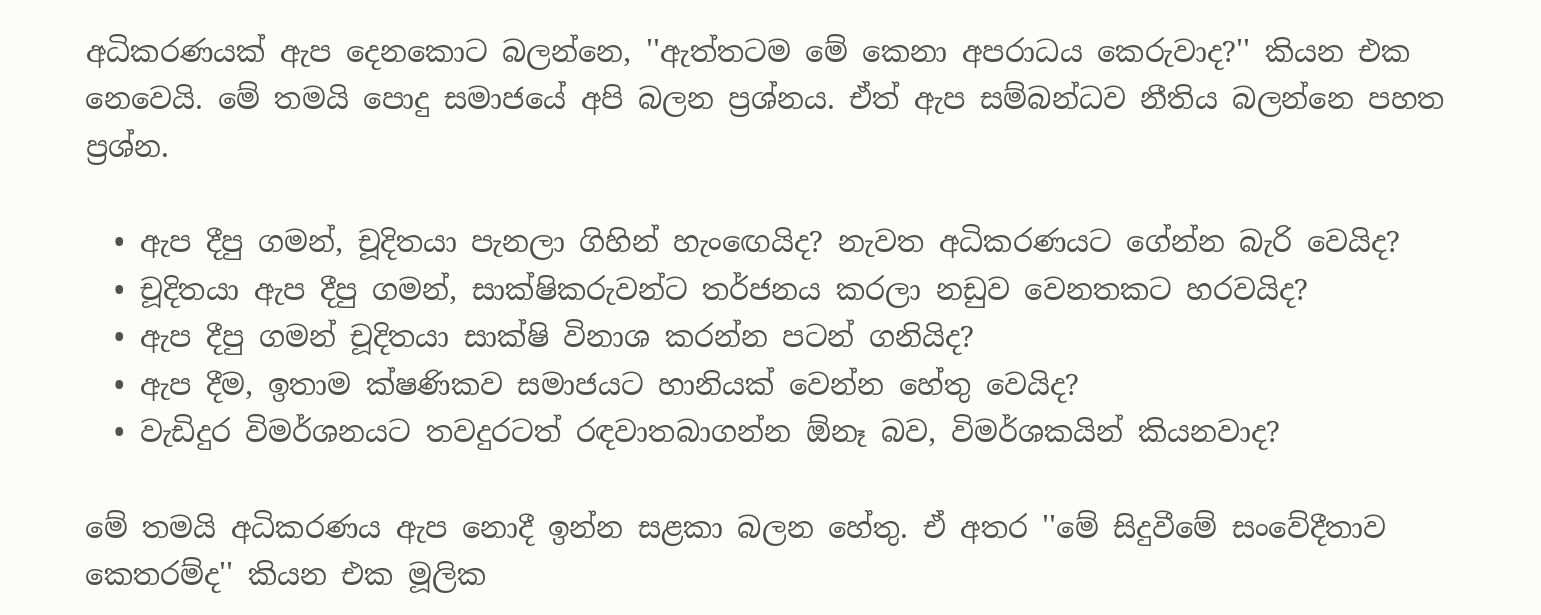අධිකරණයක් ඇප දෙනකොට බලන්නෙ, ''ඇත්තටම මේ කෙනා අපරාධය කෙරුවාද?'' කියන එක නෙවෙයි. මේ තමයි පොදු සමාජයේ අපි බලන ප්‍රශ්නය. ඒත් ඇප සම්බන්ධව නීතිය බලන්නෙ පහත ප්‍රශ්න.

  • ඇප දීපු ගමන්, චූදිතයා පැනලා ගිහින් හැංඟෙයිද? නැවත අධිකරණයට ගේන්න බැරි වෙයිද?
  • චූදිතයා ඇප දීපු ගමන්, සාක්ෂිකරුවන්ට තර්ජනය කරලා නඩුව වෙනතකට හරවයිද?
  • ඇප දීපු ගමන් චූදිතයා සාක්ෂි විනාශ කරන්න පටන් ගනියිද?
  • ඇප දීම, ඉතාම ක්ෂණිකව සමාජයට හානියක් වෙන්න හේතු වෙයිද?
  • වැඩිදුර විමර්ශනයට තවදුරටත් රඳවාතබාගන්න ඕනෑ බව, විමර්ශකයින් කියනවාද?

මේ තමයි අධිකරණය ඇප නොදී ඉන්න සළකා බලන හේතු. ඒ අතර ''මේ සිදුවීමේ සංවේදීතාව කෙතරම්ද'' කියන එක මූලික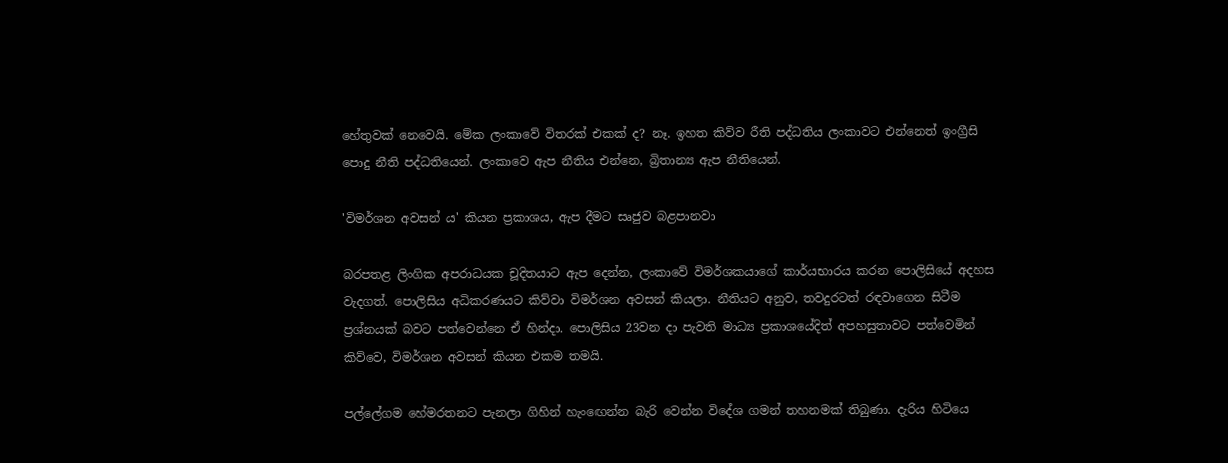හේතුවක් නෙවෙයි. මේක ලංකාවේ විතරක් එකක් ද? නෑ. ඉහත කිව්ව රීති පද්ධතිය ලංකාවට එන්නෙත් ඉංග්‍රීසි පොදු නීති පද්ධතියෙන්. ලංකාවෙ ඇප නීතිය එන්නෙ, බ්‍රිතාන්‍ය ඇප නීතියෙන්.

'විමර්ශන අවසන් ය' කියන ප්‍රකාශය, ඇප දීමට සෘජුව බළපානවා

බරපතළ ලිංගික අපරාධයක චූදිතයාට ඇප දෙන්න, ලංකාවේ විමර්ශකයාගේ කාර්යභාරය කරන පොලිසියේ අදහස වැදගත්. පොලිසිය අධිකරණයට කිව්වා විමර්ශන අවසන් කියලා. නීතියට අනුව, තවදුරටත් රඳවාගෙන සිටීම ප්‍රශ්නයක් බවට පත්වෙන්නෙ ඒ හින්දා. පොලිසිය 23වන දා පැවති මාධ්‍ය ප්‍රකාශයේදිත් අපහසුතාවට පත්වෙමින් කිව්වෙ, විමර්ශන අවසන් කියන එකම තමයි.

පල්ලේගම හේමරතනට පැනලා ගිහින් හැංඟෙන්න බැරි වෙන්න විදේශ ගමන් තහනමක් තිබුණා. දැරිය හිටියෙ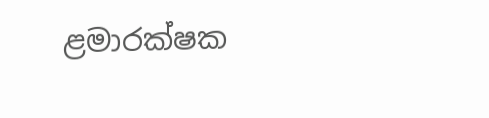ළමාරක්ෂක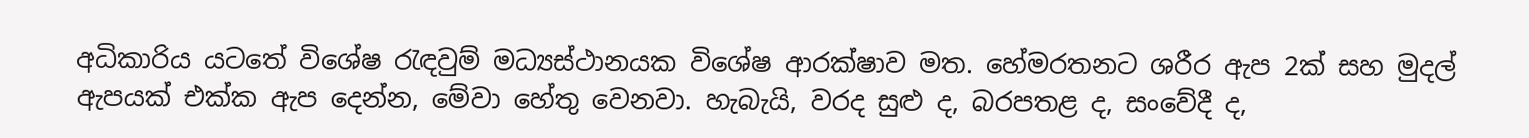අධිකාරිය යටතේ විශේෂ රැඳවුම් මධ්‍යස්ථානයක විශේෂ ආරක්ෂාව මත. හේමරතනට ශරීර ඇප 2ක් සහ මුදල් ඇපයක් එක්ක ඇප දෙන්න, මේවා හේතු වෙනවා. හැබැයි, වරද සුළු ද, බරපතළ ද, සංවේදී ද,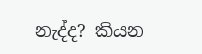නැද්ද? කියන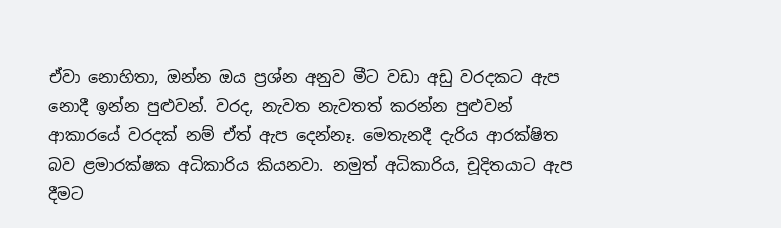ඒවා නොහිතා, ඔන්න ඔය ප්‍රශ්න අනුව මීට වඩා අඩු වරදකට ඇප නොදී ඉන්න පුළුවන්. වරද, නැවත නැවතත් කරන්න පුළුවන් ආකාරයේ වරදක් නම් ඒත් ඇප දෙන්නෑ. මෙතැනදී දැරිය ආරක්ෂිත බව ළමාරක්ෂක අධිකාරිය කියනවා. නමුත් අධිකාරිය, චූදිතයාට ඇප දීමට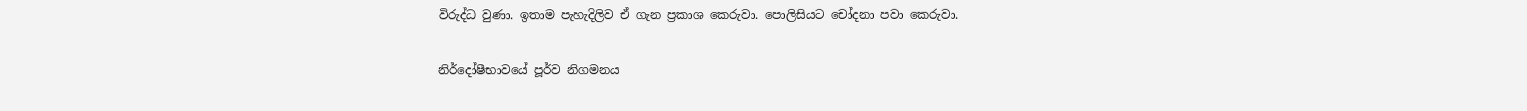විරුද්ධ වුණා. ඉතාම පැහැදිලිව ඒ ගැන ප්‍රකාශ කෙරුවා. පොලිසියට චෝදනා පවා කෙරුවා.

නිර්දෝෂීභාවයේ පූර්ව නිගමනය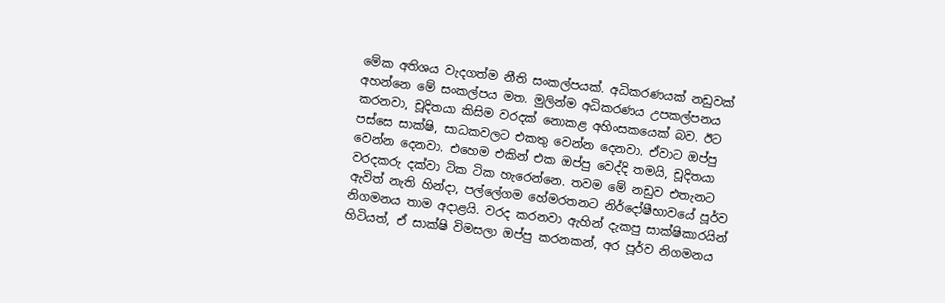මේක අතිශය වැදගත්ම නීති සංකල්පයක්. අධිකරණයක් නඩුවක් අහන්නෙ මේ සංකල්පය මත. මුලින්ම අධිකරණය උපකල්පනය කරනවා, චූදිතයා කිසිම වරදක් නොකළ අහිංසකයෙක් බව. ඊට පස්සෙ සාක්ෂි, සාධකවලට එකතු වෙන්න දෙනවා. ඒවාට ඔප්පු වෙන්න දෙනවා. එහෙම එකින් එක ඔප්පු වෙද්දි තමයි, චූදිතයා වරදකරු දක්වා ටික ටික හැරෙන්නෙ. තවම මේ නඩුව එතැනට ඇවිත් නැති හින්දා, පල්ලේගම හේමරතනට නිර්දෝෂීභාවයේ පූර්ව නිගමනය තාම අදාළයි. වරද කරනවා ඇහින් දැකපු සාක්ෂිකාරයින් හිටියත්, ඒ සාක්ෂි විමසලා ඔප්පු කරනකන්, අර පූර්ව නිගමනය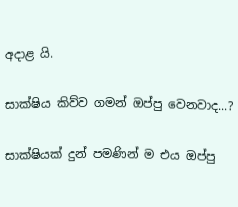අදාළ යි.

සාක්ෂිය කිව්ව ගමන් ඔප්පු වෙනවාද...?

සාක්ෂියක් දුන් පමණින් ම එය ඔප්පු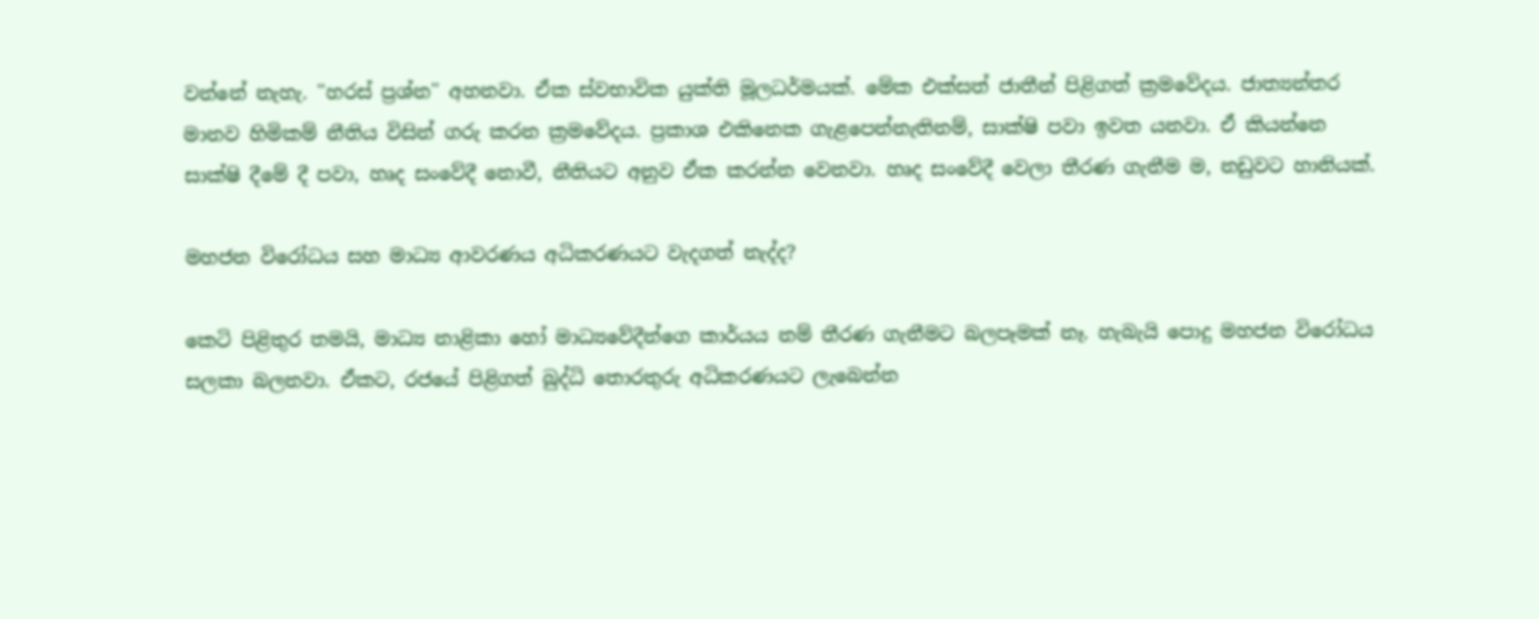වන්නේ නැහැ. ''හරස් ප්‍රශ්න'' අහනවා. ඒක ස්වභාවික යුක්ති මූලධර්මයක්. මේක එක්සත් ජාතීන් පිළිගත් ක්‍රමවේදය. ජාත්‍යන්තර මානව හිමිකම් නීතිය විසින් ගරු කරන ක්‍රමවේදය. ප්‍රකාශ එකිනෙක ගැළපෙන්නැතිනම්, සාක්ෂි පවා ඉවත යනවා. ඒ කියන්නෙ සාක්ෂි දීමේ දී පවා, හෘද සංවේදී නොවී, නීතියට අනුව ඒක කරන්න වෙනවා. හෘද සංවේදී වෙලා තීරණ ගැනීම ම, නඩුවට හානියක්.

මහජන විරෝධය සහ මාධ්‍ය ආවරණය අධිකරණයට වැදගත් නැද්ද?

කෙටි පිළිතුර තමයි, මාධ්‍ය නාළිකා හෝ මාධ්‍යවේදීන්ගෙ කාර්යය නම් තීරණ ගැනීමට බලපෑමක් නෑ. හැබැයි පොදු මහජන විරෝධය සලකා බලනවා. ඒකට, රජයේ පිළිගත් බුද්ධි තොරතුරු අධිකරණයට ලැබෙන්න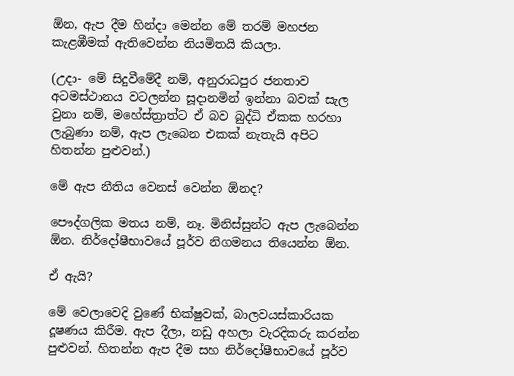ඕන, ඇප දීම හින්දා මෙන්න මේ තරම් මහජන කැළඹීමක් ඇතිවෙන්න නියමිතයි කියලා.

(උදා- මේ සිදුවීමේදී නම්, අනුරාධපුර ජනතාව අටමස්ථානය වටලන්න සූදානමින් ඉන්නා බවක් සැල වුනා නම්, මහේස්ත්‍රාත්ට ඒ බව බුද්ධි ඒකක හරහා ලැබුණා නම්, ඇප ලැබෙන එකක් නැතැයි අපිට හිතන්න පුළුවන්.)

මේ ඇප නීතිය වෙනස් වෙන්න ඕනද?

පෞද්ගලික මතය නම්, නෑ. මිනිස්සුන්ට ඇප ලැබෙන්න ඕන. නිර්දෝෂීභාවයේ පූර්ව නිගමනය තියෙන්න ඕන.

ඒ ඇයි?

මේ වෙලාවෙදි වුණේ භික්ෂුවක්, බාලවයස්කාරියක දූෂණය කිරීම. ඇප දීලා, නඩු අහලා වැරදිකරු කරන්න පුළුවන්. හිතන්න ඇප දීම සහ නිර්දෝෂීභාවයේ පූර්ව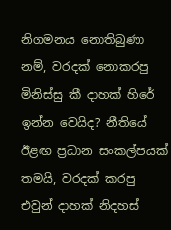නිගමනය නොතිබුණා නම්, වරදක් නොකරපු මිනිස්සු කී දාහක් හිරේ ඉන්න වෙයිද? නීතියේ ඊළඟ ප්‍රධාන සංකල්පයක් තමයි, වරදක් කරපු එවුන් දාහක් නිදහස්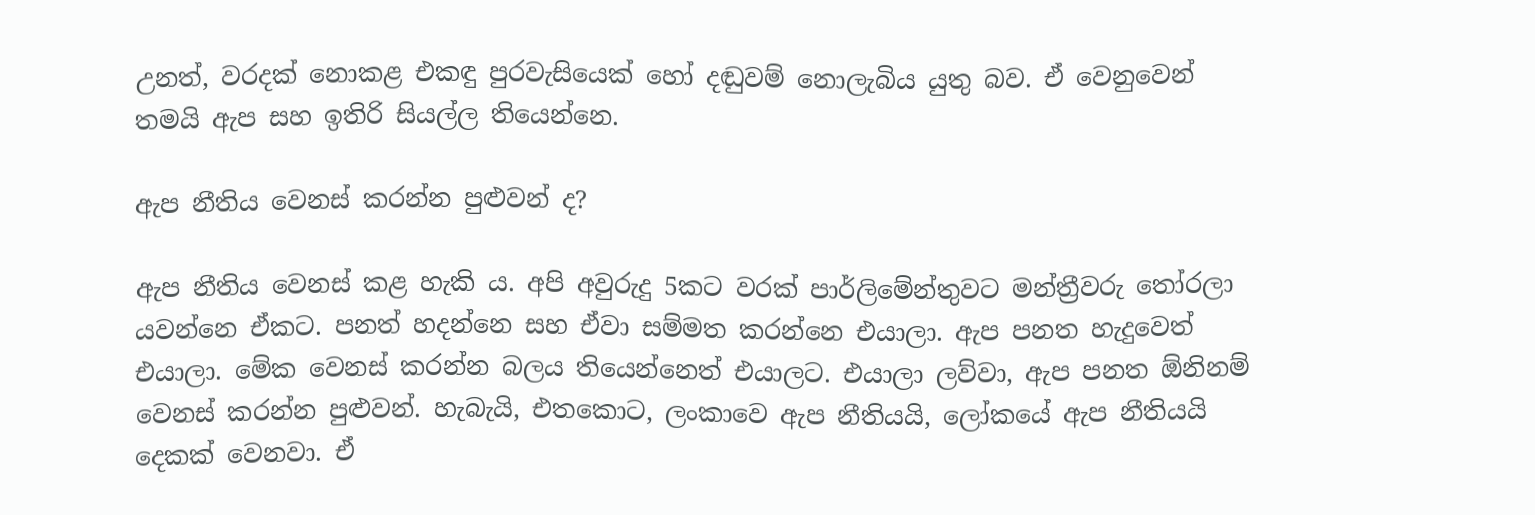උනත්, වරදක් නොකළ එකඳු පුරවැසියෙක් හෝ දඬුවම් නොලැබිය යුතු බව. ඒ වෙනුවෙන් තමයි ඇප සහ ඉතිරි සියල්ල තියෙන්නෙ.

ඇප නීතිය වෙනස් කරන්න පුළුවන් ද?

ඇප නීතිය වෙනස් කළ හැකි ය. අපි අවුරුදු 5කට වරක් පාර්ලිමේන්තුවට මන්ත්‍රීවරු තෝරලා යවන්නෙ ඒකට. පනත් හදන්නෙ සහ ඒවා සම්මත කරන්නෙ එයාලා. ඇප පනත හැදුවෙත් එයාලා. මේක වෙනස් කරන්න බලය තියෙන්නෙත් එයාලට. එයාලා ලව්වා, ඇප පනත ඕනිනම් වෙනස් කරන්න පුළුවන්. හැබැයි, එතකොට, ලංකාවෙ ඇප නීතියයි, ලෝකයේ ඇප නීතියයි දෙකක් වෙනවා. ඒ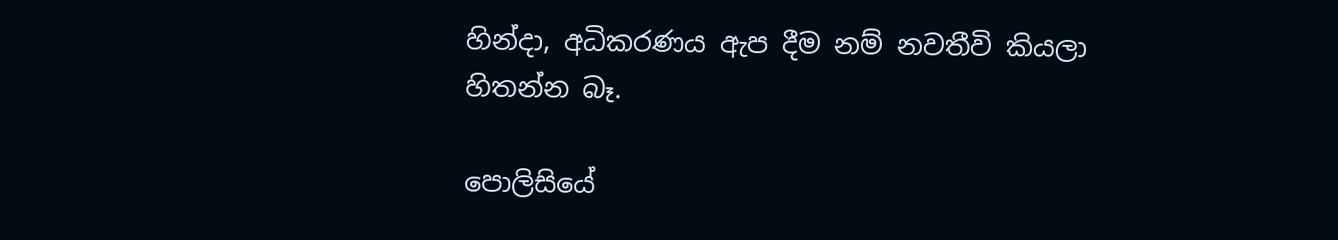හින්දා, අධිකරණය ඇප දීම නම් නවතීවි කියලා හිතන්න බෑ.

පොලිසියේ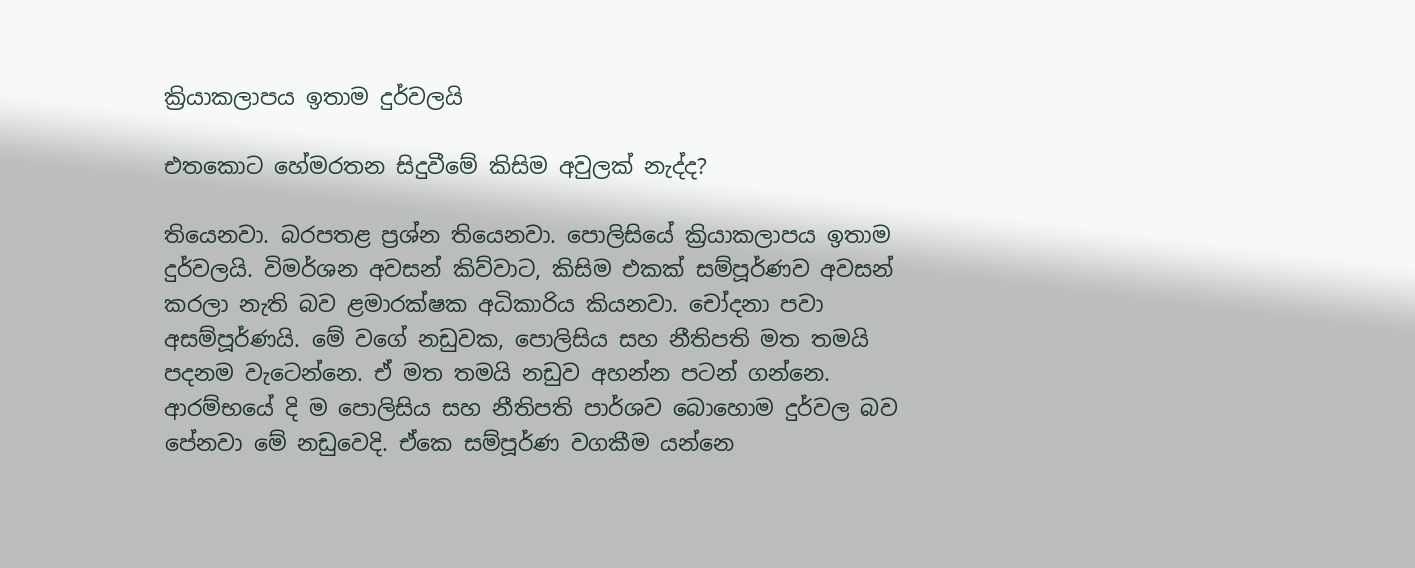ක්‍රියාකලාපය ඉතාම දුර්වලයි

එතකොට හේමරතන සිදුවීමේ කිසිම අවුලක් නැද්ද?

තියෙනවා. බරපතළ ප්‍රශ්න තියෙනවා. පොලිසියේ ක්‍රියාකලාපය ඉතාම දුර්වලයි. විමර්ශන අවසන් කිව්වාට, කිසිම එකක් සම්පූර්ණව අවසන් කරලා නැති බව ළමාරක්ෂක අධිකාරිය කියනවා. චෝදනා පවා අසම්පූර්ණයි. මේ වගේ නඩුවක, පොලිසිය සහ නීතිපති මත තමයි පදනම වැටෙන්නෙ. ඒ මත තමයි නඩුව අහන්න පටන් ගන්නෙ. ආරම්භයේ දි ම පොලිසිය සහ නීතිපති පාර්ශව බොහොම දුර්වල බව පේනවා මේ නඩුවෙදි. ඒකෙ සම්පූර්ණ වගකීම යන්නෙ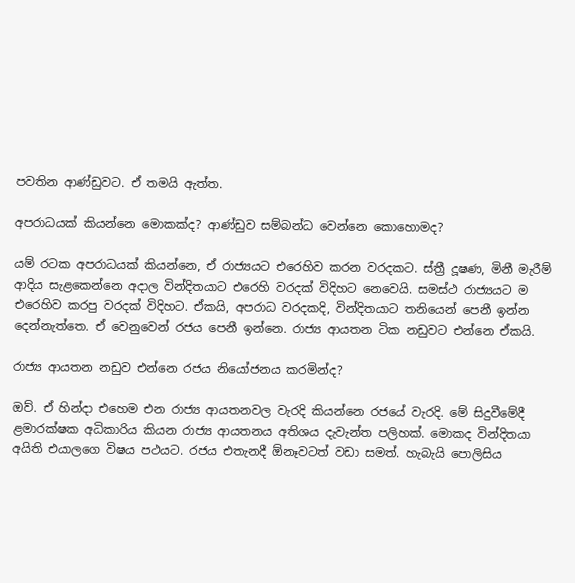පවතින ආණ්ඩුවට. ඒ තමයි ඇත්ත.

අපරාධයක් කියන්නෙ මොකක්ද? ආණ්ඩුව සම්බන්ධ වෙන්නෙ කොහොමද?

යම් රටක අපරාධයක් කියන්නෙ, ඒ රාජ්‍යයට එරෙහිව කරන වරදකට. ස්ත්‍රී දූෂණ, මිනී මැරීම් ආදිය සැළකෙන්නෙ අදාල වින්දිතයාට එරෙහි වරදක් විදිහට නෙවෙයි. සමස්ථ රාජ්‍යයට ම එරෙහිව කරපු වරදක් විදිහට. ඒකයි, අපරාධ වරදකදි, වින්දිතයාට තනියෙන් පෙනී ඉන්න දෙන්නැත්තෙ. ඒ වෙනුවෙන් රජය පෙනී ඉන්නෙ. රාජ්‍ය ආයතන ටික නඩුවට එන්නෙ ඒකයි.

රාජ්‍ය ආයතන නඩුව එන්නෙ රජය නියෝජනය කරමින්ද?

ඔව්. ඒ හින්දා එහෙම එන රාජ්‍ය ආයතනවල වැරදි කියන්නෙ රජයේ වැරදි. මේ සිදුවීමේදී ළමාරක්ෂක අධිකාරිය කියන රාජ්‍ය ආයතනය අතිශය දැවැන්ත පලිහක්. මොකද වින්දිතයා අයිති එයාලගෙ විෂය පථයට. රජය එතැනදී ඕනෑවටත් වඩා සමත්. හැබැයි පොලිසිය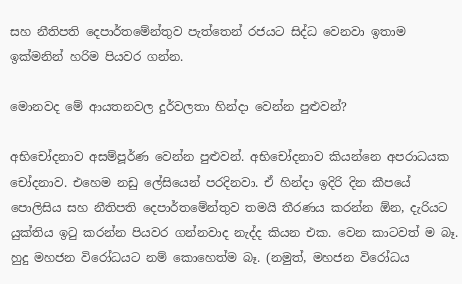සහ නීතිපති දෙපාර්තමේන්තුව පැත්තෙන් රජයට සිද්ධ වෙනවා ඉතාම ඉක්මනින් හරිම පියවර ගන්න.

මොනවද මේ ආයතනවල දුර්වලතා හින්දා වෙන්න පුළුවන්?

අභිචෝදනාව අසම්පූර්ණ වෙන්න පුළුවන්. අභිචෝදනාව කියන්නෙ අපරාධයක චෝදනාව. එහෙම නඩු ලේසියෙන් පරදිනවා. ඒ හින්දා ඉදිරි දින කීපයේ පොලිසිය සහ නීතිපති දෙපාර්තමේන්තුව තමයි තීරණය කරන්න ඕන, දැරියට යුක්තිය ඉටු කරන්න පියවර ගන්නවාද නැද්ද කියන එක. වෙන කාටවත් ම බෑ. හුදු මහජන විරෝධයට නම් කොහෙත්ම බෑ. (නමුත්, මහජන විරෝධය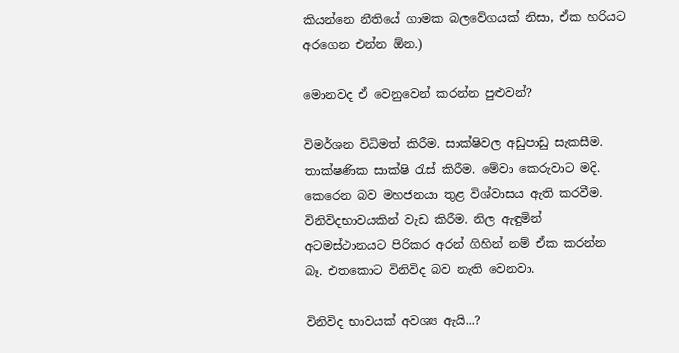කියන්නෙ නීතියේ ගාමක බලවේගයක් නිසා, ඒක හරියට අරගෙන එන්න ඕන.)

මොනවද ඒ වෙනුවෙන් කරන්න පුළුවන්?

විමර්ශන විධිමත් කිරීම. සාක්ෂිවල අඩුපාඩු සැකසීම. තාක්ෂණික සාක්ෂි රැස් කිරීම. මේවා කෙරුවාට මදි. කෙරෙන බව මහජනයා තුළ විශ්වාසය ඇති කරවීම. විනිවිදභාවයකින් වැඩ කිරීම. නිල ඇඳුමින් අටමස්ථානයට පිරිකර අරන් ගිහින් නම් ඒක කරන්න බෑ. එතකොට විනිවිද බව නැති වෙනවා.

විනිවිද භාවයක් අවශ්‍ය ඇයි...?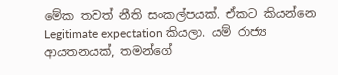මේක තවත් නීති සංකල්පයක්. ඒකට කියන්නෙ Legitimate expectation කියලා. යම් රාජ්‍ය ආයතනයක්, තමන්ගේ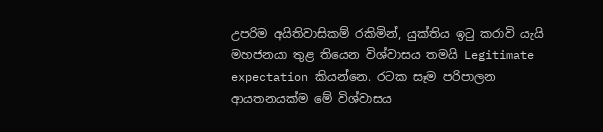උපරිම අයිතිවාසිකම් රකිමින්, යුක්තිය ඉටු කරාවි යැයි මහජනයා තුළ තියෙන විශ්වාසය තමයි Legitimate expectation කියන්නෙ. රටක සෑම පරිපාලන ආයතනයක්ම මේ විශ්වාසය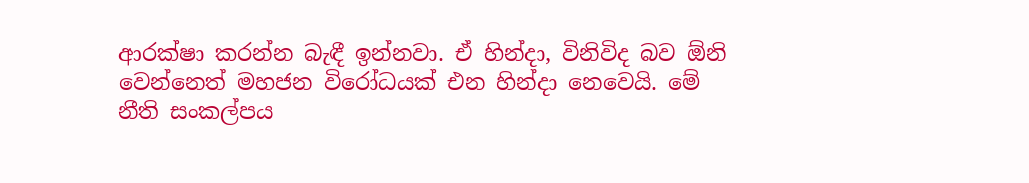ආරක්ෂා කරන්න බැඳී ඉන්නවා. ඒ හින්දා, විනිවිද බව ඕනි වෙන්නෙත් මහජන විරෝධයක් එන හින්දා නෙවෙයි. මේ නීති සංකල්පය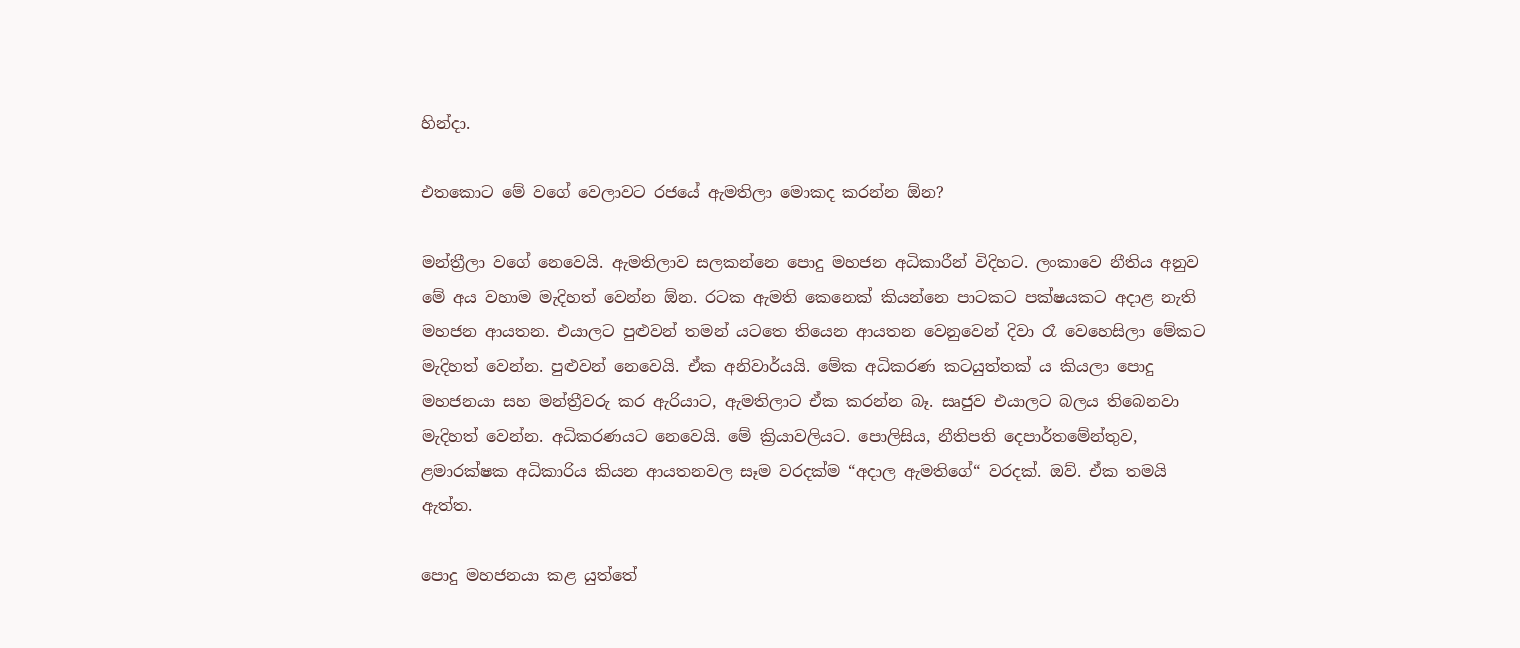හින්දා.

එතකොට මේ වගේ වෙලාවට රජයේ ඇමතිලා මොකද කරන්න ඕන?

මන්ත්‍රීලා වගේ නෙවෙයි. ඇමතිලාව සලකන්නෙ පොදු මහජන අධිකාරීන් විදිහට. ලංකාවෙ නීතිය අනුව මේ අය වහාම මැදිහත් වෙන්න ඕන. රටක ඇමති කෙනෙක් කියන්නෙ පාටකට පක්ෂයකට අදාළ නැති මහජන ආයතන. එයාලට පුළුවන් තමන් යටතෙ තියෙන ආයතන වෙනුවෙන් දිවා රෑ වෙහෙසිලා මේකට මැදිහත් වෙන්න. පුළුවන් නෙවෙයි. ඒක අනිවාර්යයි. මේක අධිකරණ කටයුත්තක් ය කියලා පොදු මහජනයා සහ මන්‍ත්‍රීවරු කර ඇරියාට, ඇමතිලාට ඒක කරන්න බෑ. සෘජුව එයාලට බලය තිබෙනවා මැදිහත් වෙන්න. අධිකරණයට නෙවෙයි. මේ ක්‍රියාවලියට. පොලිසිය, නීතිපති දෙපාර්තමේන්තුව, ළමාරක්ෂක අධිකාරිය කියන ආයතනවල සෑම වරදක්ම “අදාල ඇමතිගේ“ වරදක්. ඔව්. ඒක තමයි ඇත්ත.

පොදු මහජනයා කළ යුත්තේ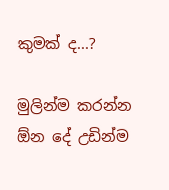කුමක් ද...?

මුලින්ම කරන්න ඕන දේ උඩින්ම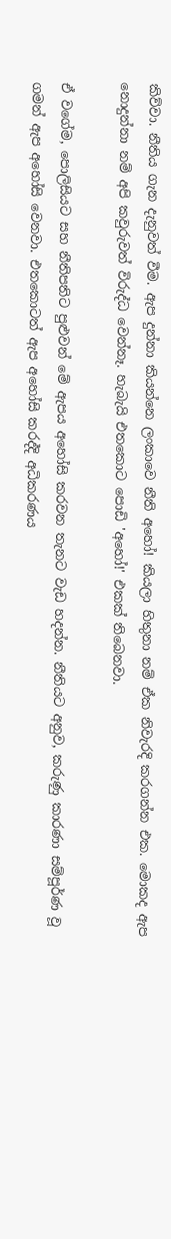කිව්වා. නීතිය ගැන දැනුවත් වීම. ඇප දුන්නා කියන්නෙ ලංකාවෙ නීති අහෝ! කියලා හිතුනා නම් ඒක නිවැරදි කරගන්න එක. මොකද ඇප නොදුන්නා නම් අපි කවුරුවත් විරුද්ධ වෙන්නෑ. හැබැයි එතකොට පොඩි 'අහෝ!' එකක් තිබෙනවා.

ඒ වගේම, පොලිසියට සහ නීතිපතිට පුළුවන් මේ ඇපය අහෝසි කරවන තැනට වැඩ හදන්න. නීතියට අනුව, කරුණු කාරණා සම්පූර්ණ වූ ගමන් ඇප අහෝසි වෙනවා. එතකොටත් ඇප අහෝසි කරද්දි අධිකරණය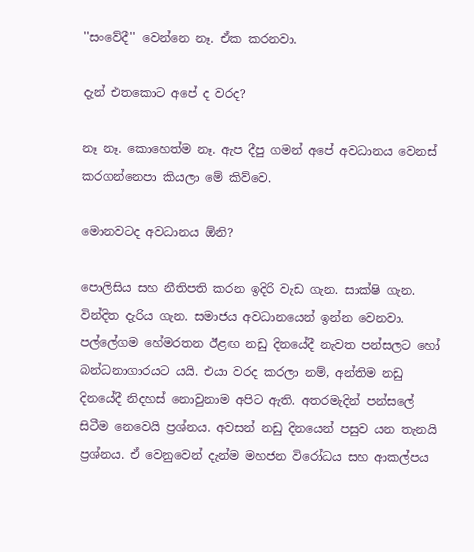''සංවේදී'' වෙන්නෙ නෑ. ඒක කරනවා.

දැන් එතකොට අපේ ද වරද?

නෑ නෑ. කොහෙත්ම නෑ. ඇප දීපු ගමන් අපේ අවධානය වෙනස් කරගන්නෙපා කියලා මේ කිව්වෙ.

මොනවටද අවධානය ඕනි?

පොලිසිය සහ නීතිපති කරන ඉදිරි වැඩ ගැන. සාක්ෂි ගැන. වින්දිත දැරිය ගැන. සමාජය අවධානයෙන් ඉන්න වෙනවා. පල්ලේගම හේමරතන ඊළඟ නඩු දිනයේදී නැවත පන්සලට හෝ බන්ධනාගාරයට යයි. එයා වරද කරලා නම්, අන්තිම නඩු දිනයේදී නිදහස් නොවුනාම අපිට ඇති. අතරමැදින් පන්සලේ සිටීම නෙවෙයි ප්‍රශ්නය. අවසන් නඩු දිනයෙන් පසුව යන තැනයි ප්‍රශ්නය. ඒ වෙනුවෙන් දැන්ම මහජන විරෝධය සහ ආකල්පය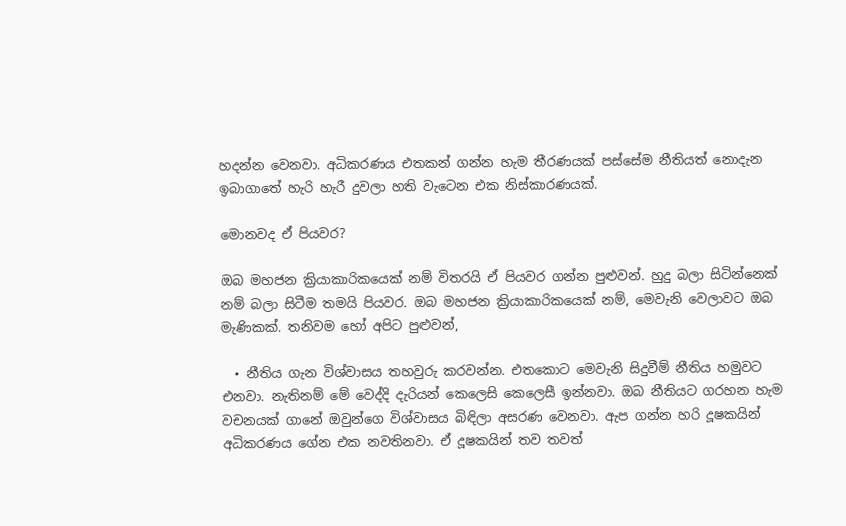හදන්න වෙනවා. අධිකරණය එතකන් ගන්න හැම තීරණයක් පස්සේම නීතියත් නොදැන ඉබාගාතේ හැරි හැරී දුවලා හති වැටෙන එක නිස්කාරණයක්.

මොනවද ඒ පියවර?

ඔබ මහජන ක්‍රියාකාරිකයෙක් නම් විතරයි ඒ පියවර ගන්න පුළුවන්. හුදු බලා සිටින්නෙක් නම් බලා සිටීම තමයි පියවර. ඔබ මහජන ක්‍රියාකාරිකයෙක් නම්, මෙවැනි වෙලාවට ඔබ මැණිකක්. තනිවම හෝ අපිට පුළුවන්,

  • නීතිය ගැන විශ්වාසය තහවුරු කරවන්න. එතකොට මෙවැනි සිදුවීම් නීතිය හමුවට එනවා. නැතිනම් මේ වෙද්දි දැරියන් කෙලෙසි කෙලෙසී ඉන්නවා. ඔබ නීතියට ගරහන හැම වචනයක් ගානේ ඔවුන්ගෙ විශ්වාසය බිඳිලා අසරණ වෙනවා. ඇප ගන්න හරි දූෂකයින් අධිකරණය ගේන එක නවතිනවා. ඒ දූෂකයින් තව තවත්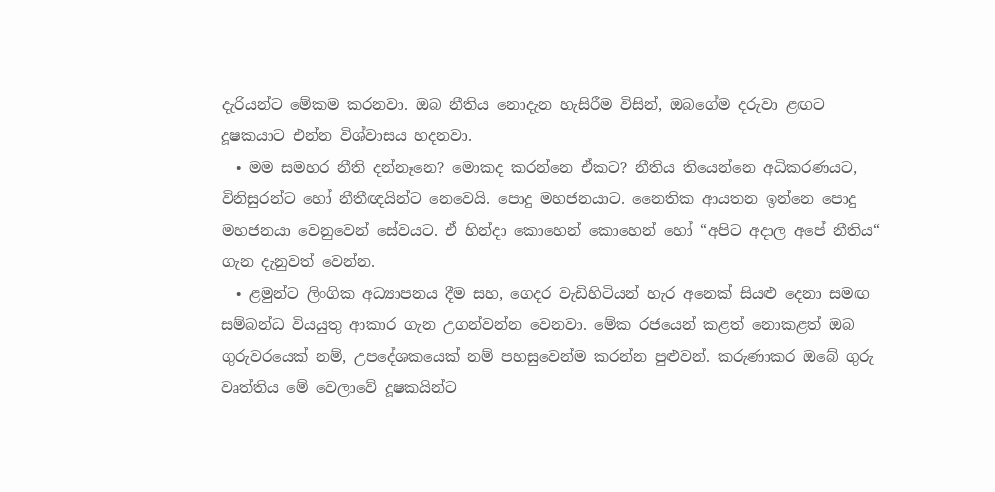දැරියන්ට මේකම කරනවා. ඔබ නීතිය නොදැන හැසිරීම විසින්, ඔබගේම දරුවා ළඟට දූෂකයාට එන්න විශ්වාසය හදනවා.
  • මම සමහර නීති දන්නෑනෙ? මොකද කරන්නෙ ඒකට? නීතිය තියෙන්නෙ අධිකරණයට, විනිසුරන්ට හෝ නීතීඥයින්ට නෙවෙයි. පොදු මහජනයාට. නෛතික ආයතන ඉන්නෙ පොදු මහජනයා වෙනුවෙන් සේවයට. ඒ හින්දා කොහෙන් කොහෙන් හෝ “අපිට අදාල අපේ නීතිය“ ගැන දැනුවත් වෙන්න.
  • ළමුන්ට ලිංගික අධ්‍යාපනය දීම සහ, ගෙදර වැඩිහිටියන් හැර අනෙක් සියළු දෙනා සමඟ සම්බන්ධ වියයුතු ආකාර ගැන උගන්වන්න වෙනවා. මේක රජයෙන් කළත් නොකළත් ඔබ ගුරුවරයෙක් නම්, උපදේශකයෙක් නම් පහසුවෙන්ම කරන්න පුළුවන්. කරුණාකර ඔබේ ගුරු වෘත්තිය මේ වෙලාවේ දූෂකයින්ට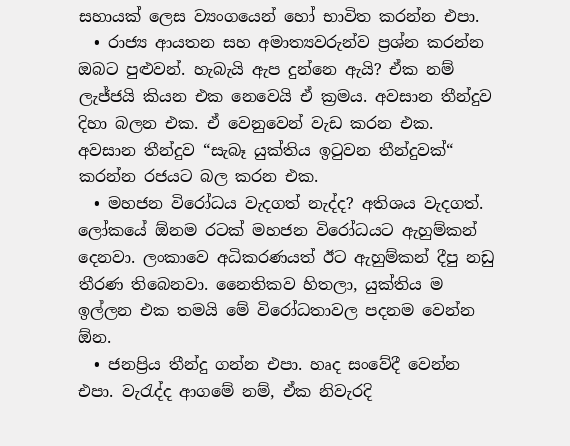සහායක් ලෙස ව්‍යංගයෙන් හෝ භාවිත කරන්න එපා.
  • රාජ්‍ය ආයතන සහ අමාත්‍යවරුන්ව ප්‍රශ්න කරන්න ඔබට පුළුවන්. හැබැයි ඇප දුන්නෙ ඇයි? ඒක නම් ලැජ්ජයි කියන එක නෙවෙයි ඒ ක්‍රමය. අවසාන තීන්දුව දිහා බලන එක. ඒ වෙනුවෙන් වැඩ කරන එක. අවසාන තීන්දුව “සැබෑ යුක්තිය ඉටුවන තීන්දුවක්“ කරන්න රජයට බල කරන එක.
  • මහජන විරෝධය වැදගත් නැද්ද? අතිශය වැදගත්. ලෝකයේ ඕනම රටක් මහජන විරෝධයට ඇහුම්කන් දෙනවා. ලංකාවෙ අධිකරණයත් ඊට ඇහුම්කන් දීපු නඩු තීරණ තිබෙනවා. නෛතිකව හිතලා, යුක්තිය ම ඉල්ලන එක තමයි මේ විරෝධතාවල පදනම වෙන්න ඕන.
  • ජනප්‍රිය තීන්දු ගන්න එපා. හෘද සංවේදී වෙන්න එපා. වැරැද්ද ආගමේ නම්, ඒක නිවැරදි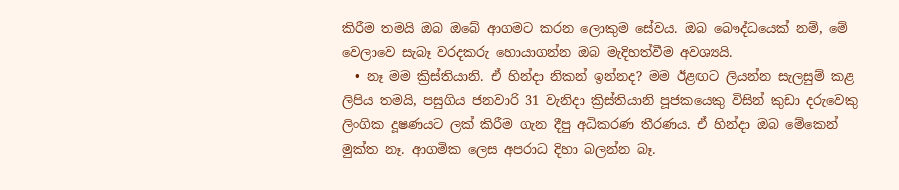කිරීම තමයි ඔබ ඔබේ ආගමට කරන ලොකුම සේවය. ඔබ බෞද්ධයෙක් නම්, මේ වෙලාවෙ සැබෑ වරදකරු හොයාගන්න ඔබ මැදිහත්වීම අවශ්‍යයි.
  • නෑ මම ක්‍රිස්තියානි. ඒ හින්දා නිකන් ඉන්නද? මම ඊළඟට ලියන්න සැලසුම් කළ ලිපිය තමයි, පසුගිය ජනවාරි 31 වැනිදා ක්‍රිස්තියානි පූජකයෙකු විසින් කුඩා දරුවෙකු ලිංගික දූෂණයට ලක් කිරීම ගැන දීපු අධිකරණ තීරණය. ඒ හින්දා ඔබ මේකෙන් මුක්ත නෑ. ආගමික ලෙස අපරාධ දිහා බලන්න බෑ.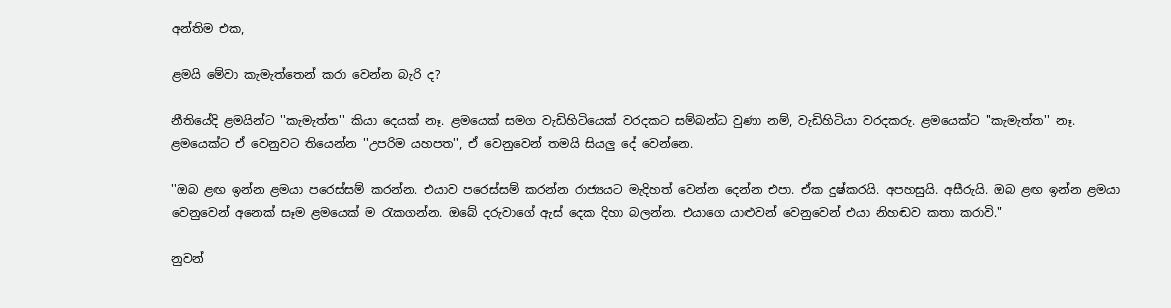අන්තිම එක,

ළමයි මේවා කැමැත්තෙන් කරා වෙන්න බැරි ද?

නීතියේදි ළමයින්ට ''කැමැත්ත'' කියා දෙයක් නෑ. ළමයෙක් සමග වැඩිහිටියෙක් වරදකට සම්බන්ධ වුණා නම්, වැඩිහිටියා වරදකරු. ළමයෙක්ට ''කැමැත්ත'' නෑ. ළමයෙක්ට ඒ වෙනුවට තියෙන්න ''උපරිම යහපත'', ඒ වෙනුවෙන් තමයි සියලු දේ වෙන්නෙ.

''ඔබ ළඟ ඉන්න ළමයා පරෙස්සම් කරන්න. එයාව පරෙස්සම් කරන්න රාජ්‍යයට මැදිහත් වෙන්න දෙන්න එපා. ඒක දුෂ්කරයි. අපහසුයි. අසීරුයි. ඔබ ළඟ ඉන්න ළමයා වෙනුවෙන් අනෙක් සෑම ළමයෙක් ම රැකගන්න. ඔබේ දරුවාගේ ඇස් දෙක දිහා බලන්න. එයාගෙ යාළුවන් වෙනුවෙන් එයා නිහඬව කතා කරාවි."

නුවන්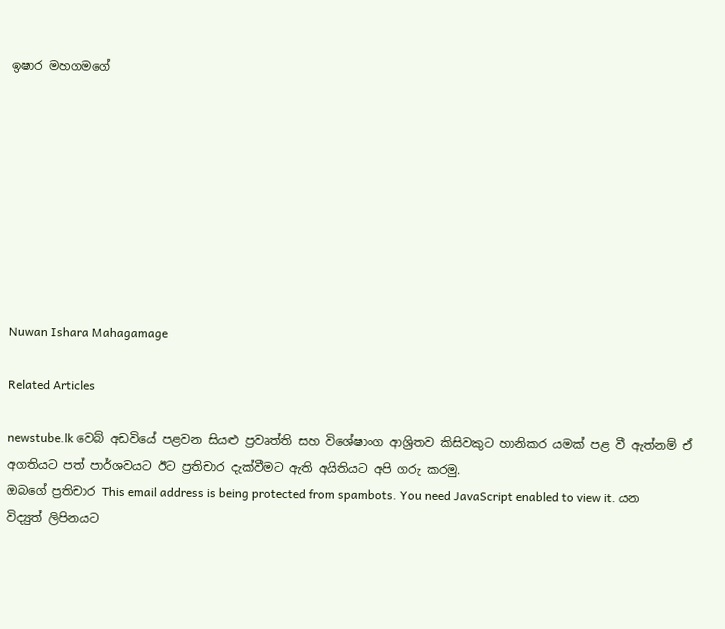ඉෂාර මහගමගේ









Nuwan Ishara Mahagamage

Related Articles

newstube.lk වෙබ් අඩවියේ පළවන සියළු ප්‍රවෘත්ති සහ විශේෂාංග ආශ්‍රිතව කිසිවකුට හානිකර යමක් පළ වී ඇත්නම් ඒ අගතියට පත් පාර්ශවයට ඊට ප්‍රතිචාර දැක්වීමට ඇති අයිතියට අපි ගරු කරමු.
ඔබගේ ප්‍රතිචාර This email address is being protected from spambots. You need JavaScript enabled to view it. යන විද්‍යුත් ලිපිනයට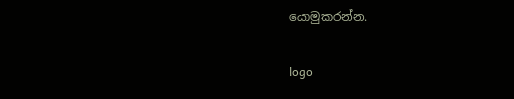යොමුකරන්න.

logo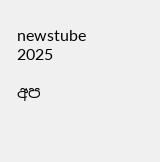newstube 2025

අප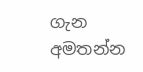ගැන අමතන්න